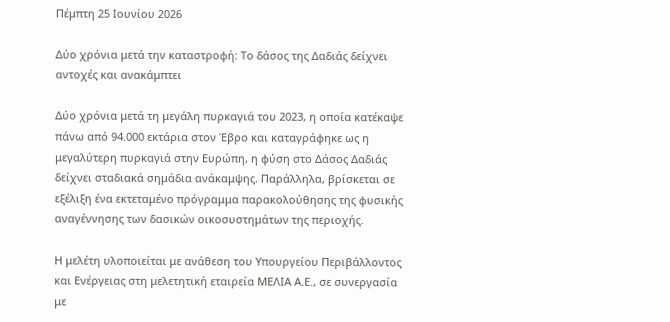Πέμπτη 25 Ιουνίου 2026

Δύο χρόνια μετά την καταστροφή: Το δάσος της Δαδιάς δείχνει αντοχές και ανακάμπτει

Δύο χρόνια μετά τη μεγάλη πυρκαγιά του 2023, η οποία κατέκαψε πάνω από 94.000 εκτάρια στον Έβρο και καταγράφηκε ως η μεγαλύτερη πυρκαγιά στην Ευρώπη, η φύση στο Δάσος Δαδιάς δείχνει σταδιακά σημάδια ανάκαμψης. Παράλληλα, βρίσκεται σε εξέλιξη ένα εκτεταμένο πρόγραμμα παρακολούθησης της φυσικής αναγέννησης των δασικών οικοσυστημάτων της περιοχής.

Η μελέτη υλοποιείται με ανάθεση του Υπουργείου Περιβάλλοντος και Ενέργειας στη μελετητική εταιρεία ΜΕΛΙΑ Α.Ε., σε συνεργασία με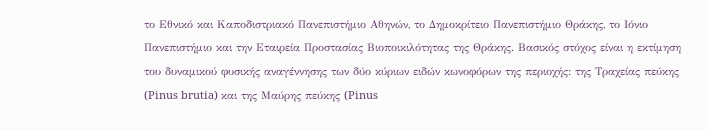το Εθνικό και Καποδιστριακό Πανεπιστήμιο Αθηνών, το Δημοκρίτειο Πανεπιστήμιο Θράκης, το Ιόνιο Πανεπιστήμιο και την Εταιρεία Προστασίας Βιοποικιλότητας της Θράκης. Βασικός στόχος είναι η εκτίμηση του δυναμικού φυσικής αναγέννησης των δύο κύριων ειδών κωνοφόρων της περιοχής: της Τραχείας πεύκης (Pinus brutia) και της Μαύρης πεύκης (Pinus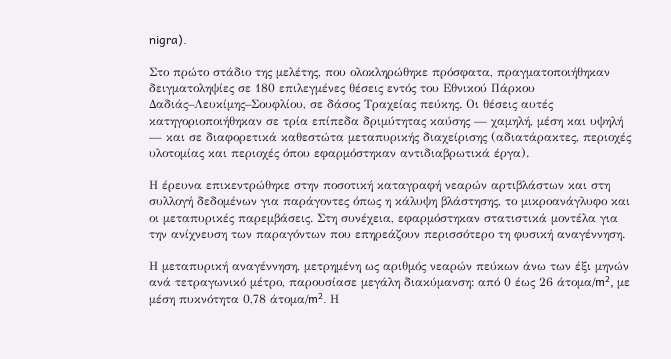nigra).

Στο πρώτο στάδιο της μελέτης, που ολοκληρώθηκε πρόσφατα, πραγματοποιήθηκαν δειγματοληψίες σε 180 επιλεγμένες θέσεις εντός του Εθνικού Πάρκου Δαδιάς–Λευκίμης–Σουφλίου, σε δάσος Τραχείας πεύκης. Οι θέσεις αυτές κατηγοριοποιήθηκαν σε τρία επίπεδα δριμύτητας καύσης — χαμηλή, μέση και υψηλή — και σε διαφορετικά καθεστώτα μεταπυρικής διαχείρισης (αδιατάρακτες, περιοχές υλοτομίας και περιοχές όπου εφαρμόστηκαν αντιδιαβρωτικά έργα).

Η έρευνα επικεντρώθηκε στην ποσοτική καταγραφή νεαρών αρτιβλάστων και στη συλλογή δεδομένων για παράγοντες όπως η κάλυψη βλάστησης, το μικροανάγλυφο και οι μεταπυρικές παρεμβάσεις. Στη συνέχεια, εφαρμόστηκαν στατιστικά μοντέλα για την ανίχνευση των παραγόντων που επηρεάζουν περισσότερο τη φυσική αναγέννηση.

Η μεταπυρική αναγέννηση, μετρημένη ως αριθμός νεαρών πεύκων άνω των έξι μηνών ανά τετραγωνικό μέτρο, παρουσίασε μεγάλη διακύμανση: από 0 έως 26 άτομα/m², με μέση πυκνότητα 0,78 άτομα/m². Η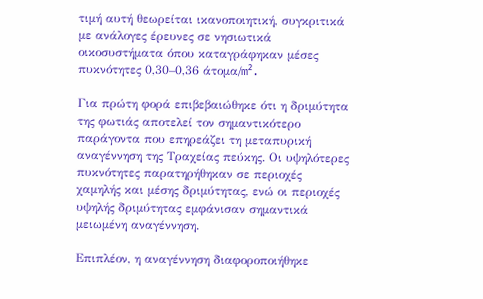τιμή αυτή θεωρείται ικανοποιητική, συγκριτικά με ανάλογες έρευνες σε νησιωτικά οικοσυστήματα όπου καταγράφηκαν μέσες πυκνότητες 0,30–0,36 άτομα/m².

Για πρώτη φορά επιβεβαιώθηκε ότι η δριμύτητα της φωτιάς αποτελεί τον σημαντικότερο παράγοντα που επηρεάζει τη μεταπυρική αναγέννηση της Τραχείας πεύκης. Οι υψηλότερες πυκνότητες παρατηρήθηκαν σε περιοχές χαμηλής και μέσης δριμύτητας, ενώ οι περιοχές υψηλής δριμύτητας εμφάνισαν σημαντικά μειωμένη αναγέννηση.

Επιπλέον, η αναγέννηση διαφοροποιήθηκε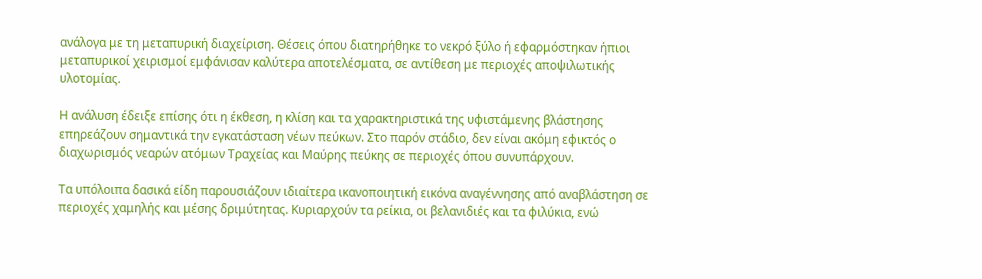ανάλογα με τη μεταπυρική διαχείριση. Θέσεις όπου διατηρήθηκε το νεκρό ξύλο ή εφαρμόστηκαν ήπιοι μεταπυρικοί χειρισμοί εμφάνισαν καλύτερα αποτελέσματα, σε αντίθεση με περιοχές αποψιλωτικής υλοτομίας.

Η ανάλυση έδειξε επίσης ότι η έκθεση, η κλίση και τα χαρακτηριστικά της υφιστάμενης βλάστησης επηρεάζουν σημαντικά την εγκατάσταση νέων πεύκων. Στο παρόν στάδιο, δεν είναι ακόμη εφικτός ο διαχωρισμός νεαρών ατόμων Τραχείας και Μαύρης πεύκης σε περιοχές όπου συνυπάρχουν.

Τα υπόλοιπα δασικά είδη παρουσιάζουν ιδιαίτερα ικανοποιητική εικόνα αναγέννησης από αναβλάστηση σε περιοχές χαμηλής και μέσης δριμύτητας. Κυριαρχούν τα ρείκια, οι βελανιδιές και τα φιλύκια, ενώ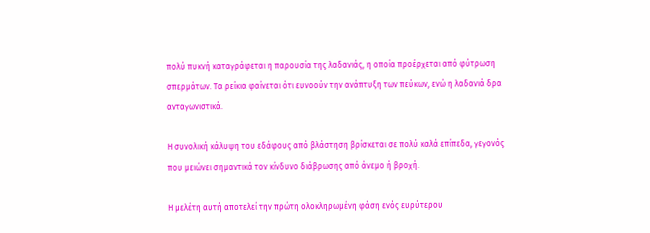πολύ πυκνή καταγράφεται η παρουσία της λαδανιάς, η οποία προέρχεται από φύτρωση σπερμάτων. Τα ρείκια φαίνεται ότι ευνοούν την ανάπτυξη των πεύκων, ενώ η λαδανιά δρα ανταγωνιστικά.

Η συνολική κάλυψη του εδάφους από βλάστηση βρίσκεται σε πολύ καλά επίπεδα, γεγονός που μειώνει σημαντικά τον κίνδυνο διάβρωσης από άνεμο ή βροχή.

Η μελέτη αυτή αποτελεί την πρώτη ολοκληρωμένη φάση ενός ευρύτερου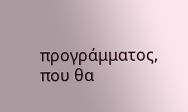προγράμματος, που θα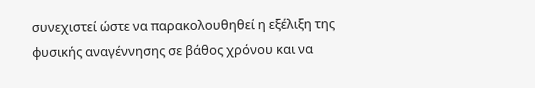συνεχιστεί ώστε να παρακολουθηθεί η εξέλιξη της φυσικής αναγέννησης σε βάθος χρόνου και να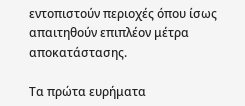εντοπιστούν περιοχές όπου ίσως απαιτηθούν επιπλέον μέτρα αποκατάστασης.

Τα πρώτα ευρήματα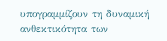υπογραμμίζουν τη δυναμική ανθεκτικότητα των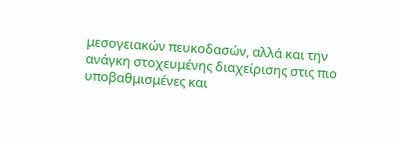μεσογειακών πευκοδασών, αλλά και την ανάγκη στοχευμένης διαχείρισης στις πιο υποβαθμισμένες και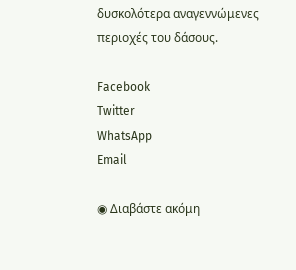δυσκολότερα αναγεννώμενες περιοχές του δάσους.

Facebook
Twitter
WhatsApp
Email

◉ Διαβάστε ακόμη